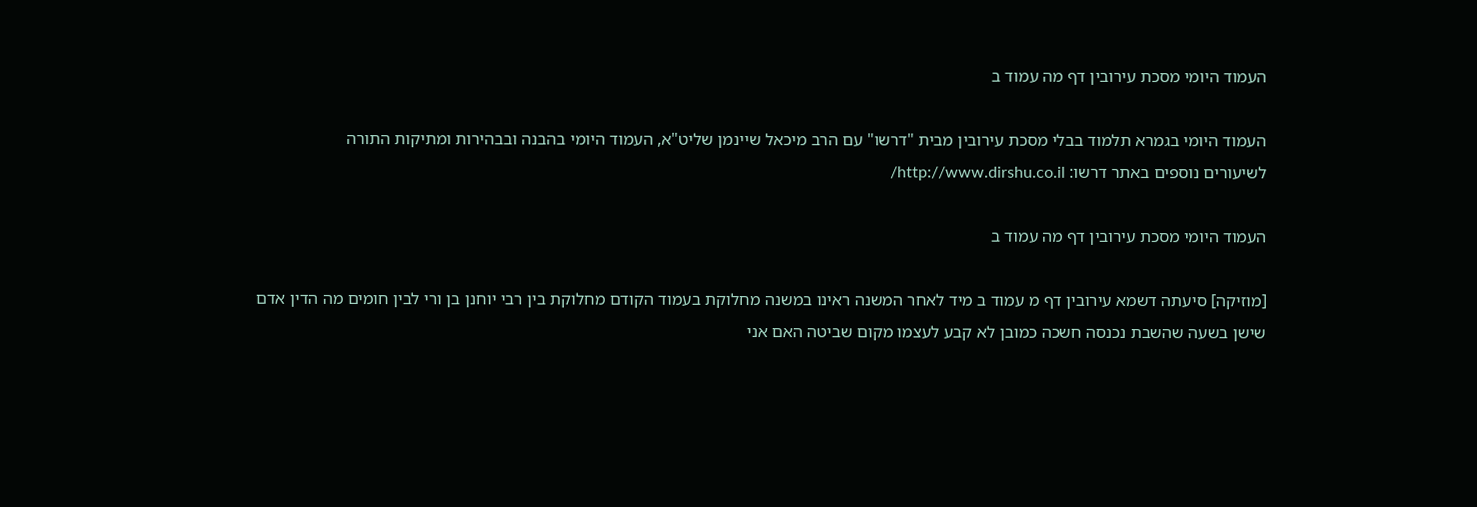העמוד היומי מסכת עירובין דף מה עמוד ב

העמוד היומי בגמרא תלמוד בבלי מסכת עירובין מבית "דרשו" עם הרב מיכאל שיינמן שליט"א, העמוד היומי בהבנה ובבהירות ומתיקות התורה
לשיעורים נוספים באתר דרשו: http://www.dirshu.co.il/

העמוד היומי מסכת עירובין דף מה עמוד ב

[מוזיקה] סיעתה דשמא עירובין דף מ עמוד ב מיד לאחר המשנה ראינו במשנה מחלוקת בעמוד הקודם מחלוקת בין רבי יוחנן בן ורי לבין חומים מה הדין אדם שישן בשעה שהשבת נכנסה חשכה כמובן לא קבע לעצמו מקום שביטה האם אני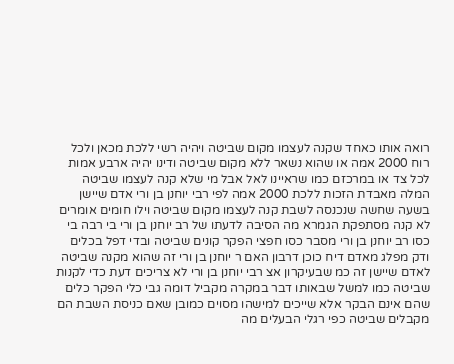רואה אותו כאחד שקנה לעצמו מקום שביטה ויהיה רשי ללכת מכאן ולכל רוח 2000 אמה או שהוא נשאר ללא מקום שביטה ודינו יהיה ארבע אמות לכל צד או במרכזם כמו שראיינו לאל אבל מי שלא קנה לעצמו שביטה המלה מאבדת הזכות ללכת 2000 אמה לפי רבי יוחנן בן ורי אדם שיישן בשעה שחשה שנכנסה לשבת קנה לעצמו מקום שביטה וילו חומים אומרים לא קנה מסתפקת הגמרא מה הסיבה לדעתו של רב יוחנן בן ורי בי רבה בי כסו רב יוחנן בן ורי מסבר כסו חפצי הפקר קונים שביטה ובדי דפל בכלים ודק מפלג מאדם דיח כוכן דרבון האם ר יוחנן בן ורי זה שהוא מקנה שביטה לאדם שיישן זה כמ שבעיקרון אצ רבי יוחנן בן ורי לא צריכים דעת כדי לקנות שביטה כמו למשל שבאותו דבר במקרה מקביל דומה גבי כלי הפקר כלים שהם אינם הבקר אלא שייכים למישהו מסוים כמובן שאם כניסת השבת הם מקבלים שביטה כפי רגלי הבעלים מה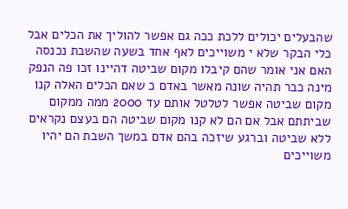שהבעלים יכולים ללכת ככה גם אפשר להוליך את הכלים אבל כלי הבקר שלא י משוייכים לאף אחד בשעה שהשבת נכנסה האם אני אומר שהם קיבלו מקום שביטה דהיינו זכו פה הנפק מינה כבר תהיה שונה מאשר באדם כ שאם הכלים האלה קנו מקום שביטה אפשר לטלטל אותם עד 2000 ממה ממקום שביתתם אבל אם הם לא קנו מקום שביטה הם בעצם נקראים ללא שביטה וברגע שיזכה בהם אדם במשך השבת הם יהיו משוייכים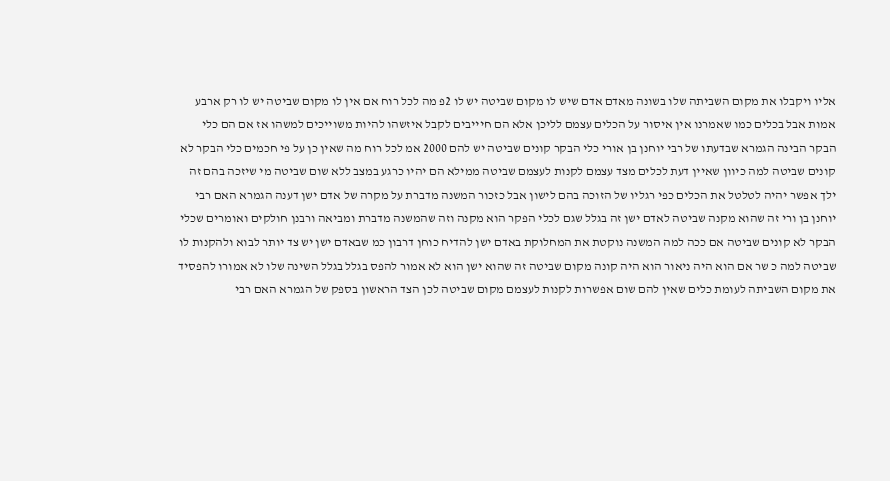אליו ויקבלו את מקום השביתה שלו בשונה מאדם אדם שיש לו מקום שביטה יש לו 2פ מה לכל רוח אם אין לו מקום שביטה יש לו רק ארבע אמות אבל בכלים כמו שאמרנו אין איסור על הכלים עצמם לליכן אלא הם חיייבים לקבל איזשהו להיות משוייכים למשהו אז אם הם כלי הבקר הבינה הגמרא שבדעתו של רבי יוחנן בן אורי כלי הבקר קונים שביטה יש להם 2000 אמ לכל רוח מה שאין כן על פי חכמים כלי הבקר לא קונים שביטה למה כיוון שאיין דעת לכלים מצד עצמם לקנות לעצמם שביטה ממילא הם יהיו כרגע במצב ללא שום שביטה מי שיזכה בהם זה ילך אפשר יהיה לטלטל את הכלים כפי רגליו של הזוכה בהם לישון אבל כזכור המשנה מדברת על מקרה של אדם ישן דענה הגמרא האם רבי יוחנן בן ורי זה שהוא מקנה שביטה לאדם ישן זה בגלל שגם לכלי הפקר הוא מקנה וזה שהמשנה מדברת ומביאה ורבנן חולקים ואומרים שכלי הבקר לא קונים שביטה אם ככה למה המשנה נוקטת את המחלוקת באדם ישן להדיח כוחן דרבון כמ שבאדם ישן יש צד יותר לבוא ולהקנות לו שביטה למה כ שר אם הוא היה ניאור הוא היה קונה מקום שביטה זה שהוא ישן הוא לא אמור להפס בגלל בגלל השינה שלו לא אמורו להפסיד את מקום השביתה לעומת כלים שאין להם שום אפשרות לקנות לעצמם מקום שביטה לכן הצד הראשון בספק של הגמרא האם רבי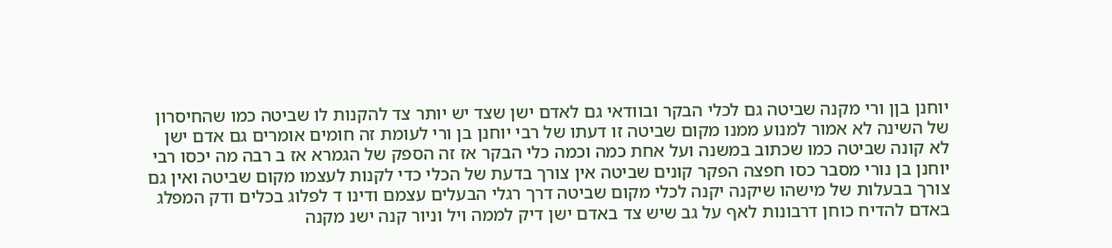יוחנן בןן ורי מקנה שביטה גם לכלי הבקר ובוודאי גם לאדם ישן שצד יש יותר צד להקנות לו שביטה כמו שהחיסרון של השינה לא אמור למנוע ממנו מקום שביטה זו דעתו של רבי יוחנן בן ורי לעומת זה חומים אומרים גם אדם ישן לא קונה שביטה כמו שכתוב במשנה ועל אחת כמה וכמה כלי הבקר אז זה הספק של הגמרא אז ב רבה מה יכסו רבי יוחנן בן נורי מסבר כסו חפצה הפקר קונים שביטה אין צורך בדעת של הכלי כדי לקנות לעצמו מקום שביטה ואין גם צורך בבעלות של מישהו שיקנה יקנה לכלי מקום שביטה דרך רגלי הבעלים עצמם ודינו ד לפלוג בכלים ודק המפלג באדם להדיח כוחן דרבונות לאף על גב שיש צד באדם ישן דיק לממה ויל וניור קנה ישנ מקנה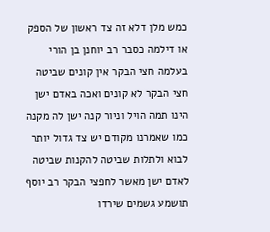כמש מלן דלא זה צד ראשון של הספק או דילמה כסבר רב יוחנן בן הורי בעלמה חצי הבקר אין קונים שביטה חצי הבקר לא קונים ואכה באדם ישן הינו תמה הויל וניור קנה ישן לה מקנה כמו שאמרנו מקודם יש צד גדול יותר לבוא ולתלות שביטה להקנות שביטה לאדם ישן מאשר לחפצי הבקר רב יוסף תושמע גשמים שירדו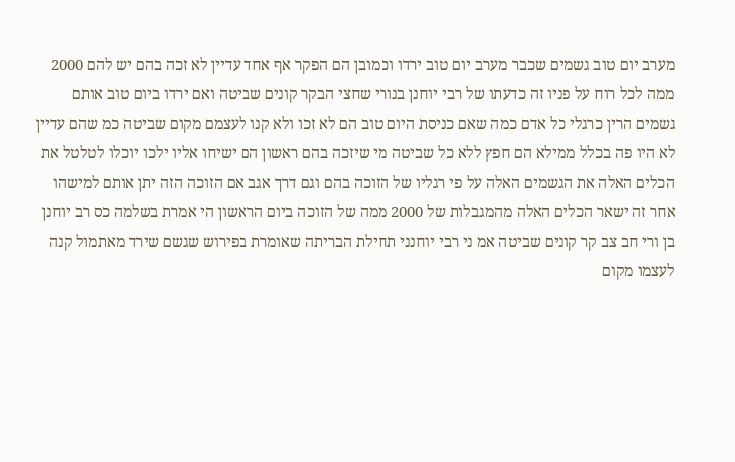מערב יום טוב גשמים שכבר מערב יום טוב ירדו וכמובן הם הפקר אף אחד עדיין לא זכה בהם יש להם 2000 ממה לכל רוח על פניו זה כדעתו של רבי יוחנן בנורי שחצי הבקר קונים שביטה ואם ירדו ביום טוב אותם גשמים הרין כרגלי כל אדם כמה שאם כניסת היום טוב הם לא זכו ולא קנו לעצמם מקום שביטה כמ שהם עדיין לא היו פה בכלל ממילא הם חפץ ללא כל שביטה מי שיזכה בהם ראשון הם ישיחו אליו ילכו יוכלו לטלטל את הכלים האלה את הגשמים האלה על פי רגליו של הזוכה בהם וגם דרך אגב אם הזוכה הזה יתן אותם למישהו אחר זה ישאר הכלים האלה מהמגבלות של 2000 ממה של הזוכה ביום הראשון הי אמרת בשלמה כס רב יוחנן בן ורי חב צב קר קונים שביטה אמ ני רבי יוחנני תחילת הבריתה שאומרת בפירוש שגשם שירד מאתמול קנה לעצמו מקום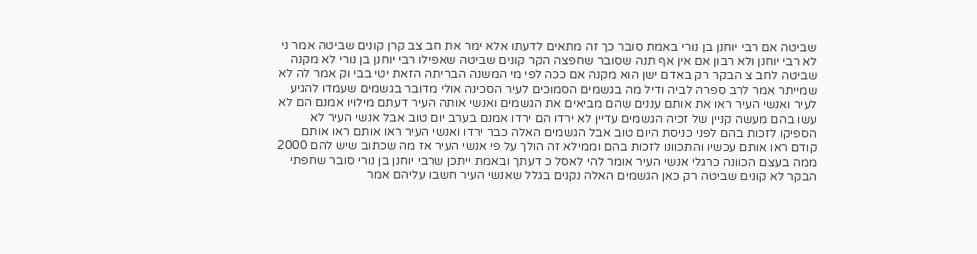שביטה אם רבי יוחנן בן נורי באמת סובר כך זה מתאים לדעתו אלא ימר את חב צב קרן קונים שביטה אמר ני לא רבי יוחנן ולא רבון אם אין אף תנה שסובר שחפצה הקר קונים שביטה שאפילו רבי יוחנן בן נורי לא מקנה שביטה לחב צ הבקר רק באדם ישן הוא מקנה אם ככה לפי מי המשנה הבריתה הזאת יטי בבי וק אמר לה לא שמייתר אמר לרב ספרה לביה ודיל מה בגשמים הסמוכים לעיר הסכינה אולי מדובר בגשמים שעמדו להגיע לעיר ואנשי העיר ראו את אותם עננים שהם מביאים את הגשמים ואנשי אותה העיר דעתם מילויו אמנם הם לא עשו בהם מעשה קניין של זכיה הגשמים עדיין לא ירדו הם ירדו אמנם בערב יום טוב אבל אנשי העיר לא הספיקו לזכות בהם לפני כניסת היום טוב אבל הגשמים האלה כבר ירדו ואנשי העיר ראו אותם ראו אותם קודם ראו אותם עכשיו והתכוונו לזכות בהם וממילא זה הולך על פי אנשי העיר אז מה שכתוב שיש להם 2000 ממה בעצם הכוונה כרגלי אנשי העיר אומר להי לאסל כ דעתך ובאמת ייתכן שרבי יוחנן בן נורי סובר שחפתי הבקר לא קונים שביטה רק כאן הגשמים האלה נקנים בגלל שאנשי העיר חשבו עליהם אמר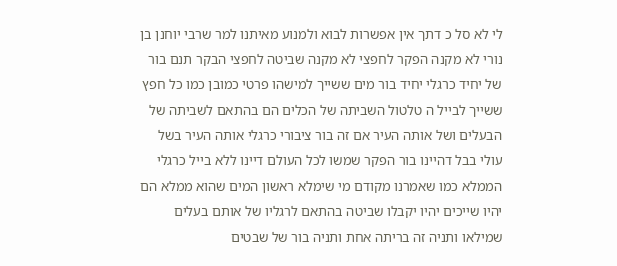לי לא סל כ דתך אין אפשרות לבוא ולמנוע מאיתנו למר שרבי יוחנן בן נורי לא מקנה הפקר לחפצי לא מקנה שביטה לחפצי הבקר תנם בור של יחיד כרגלי יחיד בור מים ששייך למישהו פרטי כמובן כמו כל חפץ ששייך לבייל ה טלטול השביתה של הכלים הם בהתאם לשביתה של הבעלים ושל אותה העיר אם זה בור ציבורי כרגלי אותה העיר בשל עולי בבל דהיינו בור הפקר שמשו לכל העולם דיינו ללא בייל כרגלי הממלא כמו שאמרנו מקודם מי שימלא ראשון המים שהוא ממלא הם יהיו שייכים יהיו יקבלו שביטה בהתאם לרגליו של אותם בעלים שמילאו ותניה זה בריתה אחת ותניה בור של שבטים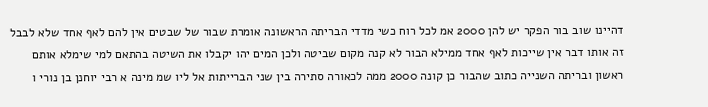דהיינו שוב בור הפקר יש להן 2000 אמ לכל רוח כשי מדדי הבריתה הראשונה אומרת שבור של שבטים אין להם לאף אחד שלא לבבל זה אותו דבר אין שייכות לאף אחד ממילא הבור לא קנה מקום שביטה ולכן המים יהו יקבלו את השיטה בהתאם למי שימלא אותם ראשון ובריתה השנייה כתוב שהבור כן קונה 2000 ממה לכאורה סתירה בין שני הברייתות אל ליו שמ מינה א רבי יוחנן בן נורי ו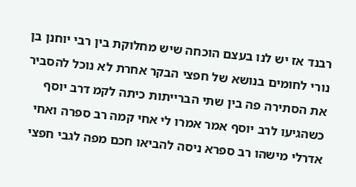רבנד אז יש לנו בעצם הוכחה שיש מחלוקת בין רבי יוחנן בן נורי לחומים בנושא של חפצי הבקר אחרת לא נוכל להסביר את הסתירה פה בין שתי הברייתות כיתה לקמ דרב יוסף כשהגיעו לרב יוסף אמר אמרו לי אחי קמה רב ספרה ואחי אדרלי מישהו רב ספרא ניסה להביאו חכם מפה לגבי חפצי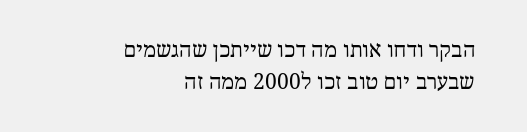הבקר ודחו אותו מה דכו שייתכן שהגשמים שבערב יום טוב זכו ל2000 ממה זה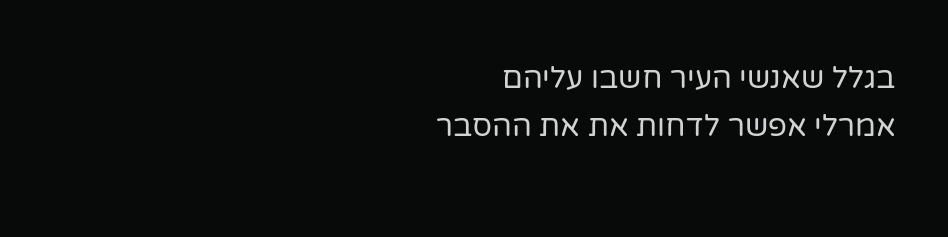בגלל שאנשי העיר חשבו עליהם אמרלי אפשר לדחות את את ההסבר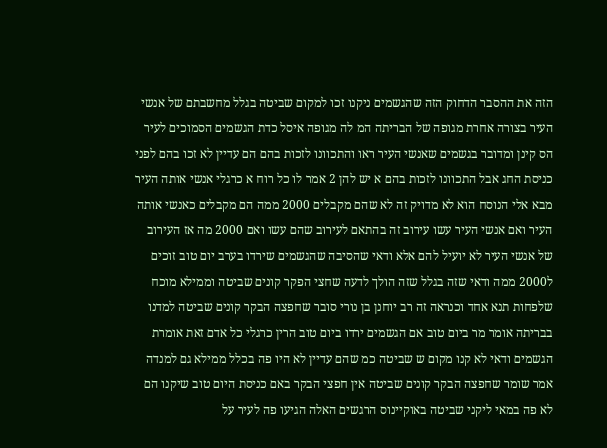הזה את ההסבר הדחוק הזה שהגשמים ניקנו זכו למקום שביטה בגלל מחשבתם של אנשי העיר בצורה אחרת מגופה של הבריתה המ לה מגופה איסל כדת הגשמים הסמוכים לעיר הס קינן ומדובר בגשמים שאנשי העיר ראו והתכוונו לזכות בהם הם עדיין לא זכו בהם לפני כניסת החג אבל התכוונו לזכות בהם א יש להן 2 אמר לו כל רוח א כרגלי אנשי אותה העיר מבא אלי הנוסח הוא לא מדויק זה לא שהם מקבלים 2000 ממה הם מקבלים כאנשי אותה העיר ואם אנשי העיר עשו עירוב זה בהתאם לעירוב שהם עשו ואם 2000 מה אז העירוב של אנשי העיר לא יועיל להם אלא ודאי שהסיבה שהגשמים שירדו בערב יום טוב זוכים ל2000 ממה ודאי שזה בגלל שזה הולך לדעה שחצי הפקר קונים שביטה וממילא מוכח שלפחות תנא אחד וכנראה זה רב יוחנן בן נורי סובר שחפצה הבקר קונים שביטה למדנו בבריתה אומר מר ביום טוב אם הגשמים ירדו ביום טוב הרין כרגלי כל אדם זאת אומרת הגשמים ודאי לא קנו מקום ש שביטה כמ שהם עדיין לא היו פה בכלל ממילא גם למנדה אמר שומר שחפצה הבקר קונים שביטה אין חפצי הבקר באם כניסת היום טוב שיקנו הם לא פה במאי ליקני שביטה באוקיינוס הרגשים האלה הגיעו פה לעיר על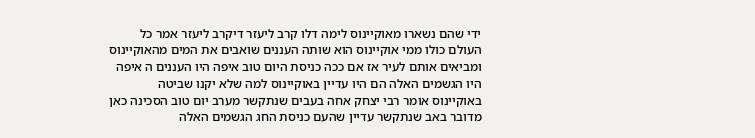ידי שהם נשארו מאוקיינוס לימה דלו קרב ליעזר דיקרב ליעזר אמר כל העולם כולו ממי אוקיינוס הוא שותה העננים שואבים את המים מהאוקיינוס ומביאים אותם לעיר אז אם ככה כניסת היום טוב איפה היו העננים ה איפה היו הגשמים האלה הם היו עדיין באוקיינוס למה שלא יקנו שביטה באוקיינוס אומר רבי יצחק אחה בעבים שנתקשר מערב יום טוב הסכינה כאן מדובר באב שנתקשר עדיין שהעם כניסת החג הגשמים האלה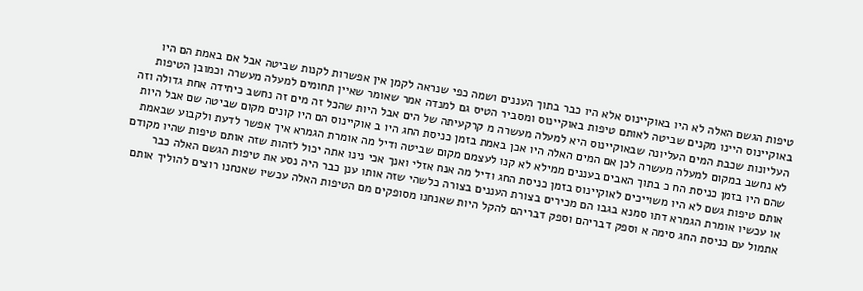טיפות הגשם האלה לא היו באוקיינוס אלא היו כבר בתוך העננים ושמה כפי שנראה לקמן אין אפשרות לקנות שביטה אבל אם באמת הם היו באוקיינוס היינו מקנים שביטה לאותם טיפות באוקיינוס ומסביר הטיס גם למנדה אמר שאומר שאיין תחומים למעלה מעשרה וכמובן הטיפות העליונות שכבת המים העליונה שבאוקיינוס היא למעלה מעשרה מ קרקעיתה של הים אבל היות שהכל זה מים זה נחשב כיחידה אחת גדולה וזה לא נחשב במקום למעלה מעשרה לכן אם המים האלה היו אכן באמת בזמן כניסת החג היו ב אוקיינוס הם היו קונים מקום שביטה שם אבל היות שהם היו בזמן כניסת הח כ בתוך האבים בעננים ממילא לא קנו לעצמם מקום שביטה ודיל מה אומרת הגמרא איך אפשר לדעת ולקבוע שבאמת אותם טיפות גשם לא היו משוייכים לאוקיינוס בזמן כניסת החג ודיל מה אנח אזלי ואנך אכי נינו אתה יכול לזהות שזה אותם טיפות שהיו מקודם או עכשיו אומרת הגמרא דתו סמנא בגבו הם מכירים בצורת העננים בצורה כלשהי שזה אותו ענן כבר היה נסע את טיפות הגשם האלה כבר אתמול עם כניסת החג סימה א וספק דבריהם וספק דבריהם להקל היות שאנחנו מסופקים מם הטיפות האלה עכשיו שאנחנו רוצים להוליך אותם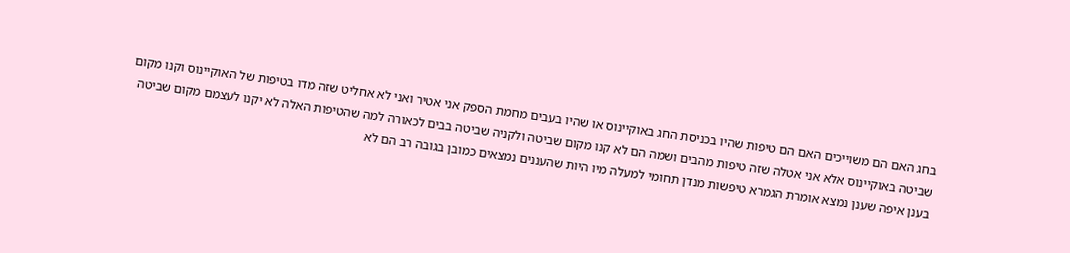בחג האם הם משוייכים האם הם טיפות שהיו בכניסת החג באוקיינוס או שהיו בעבים מחמת הספק אני אטיר ואני לא אחליט שזה מדו בטיפות של האוקיינוס וקנו מקום שביטה באוקיינוס אלא אני אטלה שזה טיפות מהבים ושמה הם לא קנו מקום שביטה ולקניה שביטה בבים לכאורה למה שהטיפות האלה לא יקנו לעצמם מקום שביטה בענן איפה שענן נמצא אומרת הגמרא טיפשות מנדן תחומי למעלה מיו היות שהעננים נמצאים כמובן בגובה רב הם לא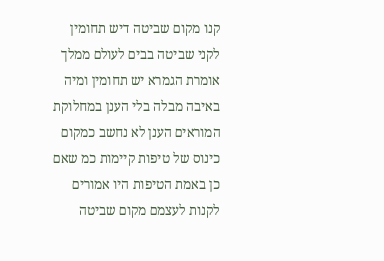קנו מקום שביטה דיש תחומין לקני שביטה בבים לעולם ממלך אומרת הגמרא יש תחומין ומיה באיבה מבלה בלי הענן במחלוקת המוראים הענן לא נחשב כמקום כינוס של טיפות קיימות כמ שאם כן באמת הטיפות היו אמורים לקנות לעצמם מקום שביטה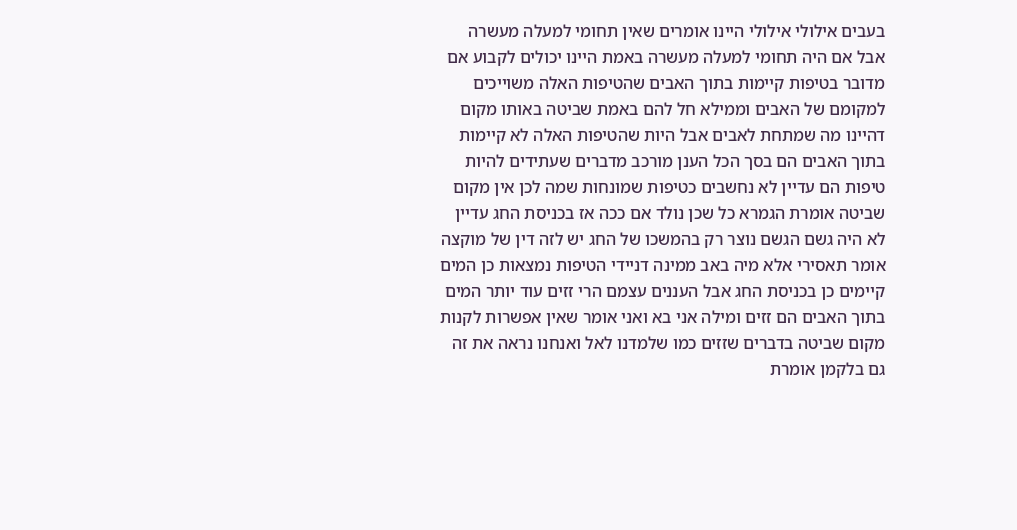בעבים אילולי אילולי היינו אומרים שאין תחומי למעלה מעשרה אבל אם היה תחומי למעלה מעשרה באמת היינו יכולים לקבוע אם מדובר בטיפות קיימות בתוך האבים שהטיפות האלה משוייכים למקומם של האבים וממילא חל להם באמת שביטה באותו מקום דהיינו מה שמתחת לאבים אבל היות שהטיפות האלה לא קיימות בתוך האבים הם בסך הכל הענן מורכב מדברים שעתידים להיות טיפות הם עדיין לא נחשבים כטיפות שמונחות שמה לכן אין מקום שביטה אומרת הגמרא כל שכן נולד אם ככה אז בכניסת החג עדיין לא היה גשם הגשם נוצר רק בהמשכו של החג יש לזה דין של מוקצה אומר תאסירי אלא מיה באב ממינה דניידי הטיפות נמצאות כן המים קיימים כן בכניסת החג אבל העננים עצמם הרי זזים עוד יותר המים בתוך האבים הם זזים ומילה אני בא ואני אומר שאין אפשרות לקנות מקום שביטה בדברים שזזים כמו שלמדנו לאל ואנחנו נראה את זה גם בלקמן אומרת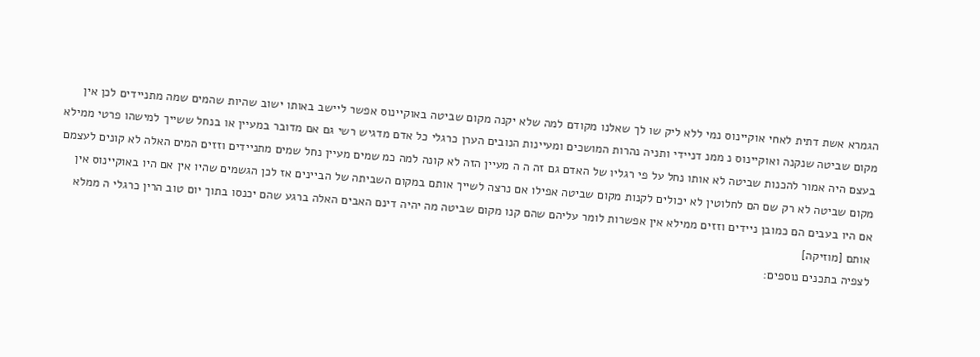הגמרא אשת דתית לאחי אוקיינוס נמי ללא ליק שו לך שאלנו מקודם למה שלא יקנה מקום שביטה באוקיינוס אפשר ליישב באותו ישוב שהיות שהמים שמה מתניידים לכן אין מקום שביטה שנקנה ואוקיינוס נ ממנ דניידי ותניה נהרות המושכים ומעיינות הנובים הערן כרגלי כל אדם מדגיש רשי גם אם מדובר במעיין או בנחל ששייך למישהו פרטי ממילא בעצם היה אמור להכנות שביטה לא אותו נחל על פי רגליו של האדם גם זה ה ה מעיין הזה לא קונה למה כמ שמים מעיין נחל שמים מתניידים וזזים המים האלה לא קונים לעצמם מקום שביטה לא רק שם הם לחלוטין לא יכולים לקנות מקום שביטה אפילו אם נרצה לשייך אותם במקום השביתה של הביינים אז לכן הגשמים שהיו אין אם היו באוקיינוס אין אם היו בעבים הם כמובן ניידים וזזים ממילא אין אפשרות לומר עליהם שהם קנו מקום שביטה מה יהיה דינם האבים האלה ברגע שהם יכנסו בתוך יום טוב הרין כרגלי ה ממלא אותם [מוזיקה]
לצפיה בתכנים נוספים: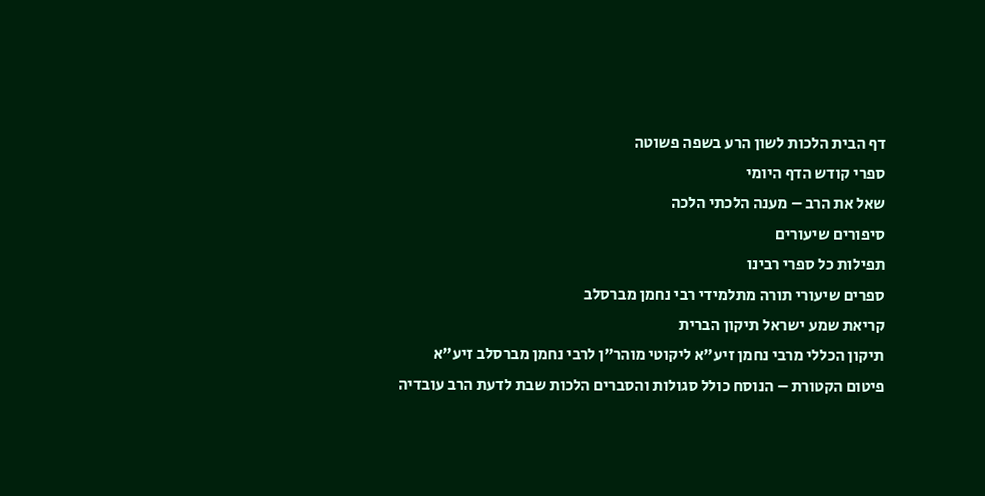דף הבית הלכות לשון הרע בשפה פשוטה
ספרי קודש הדף היומי
שאל את הרב – מענה הלכתי הלכה
סיפורים שיעורים
תפילות כל ספרי רבינו
ספרים שיעורי תורה מתלמידי רבי נחמן מברסלב
קריאת שמע ישראל תיקון הברית
תיקון הכללי מרבי נחמן זיע”א ליקוטי מוהר”ן לרבי נחמן מברסלב זיע”א
פיטום הקטורת – הנוסח כולל סגולות והסברים הלכות שבת לדעת הרב עובדיה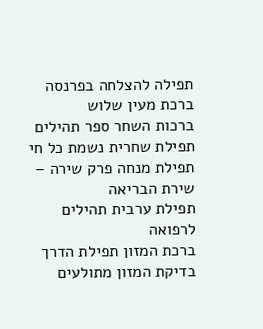תפילה להצלחה בפרנסה ברכת מעין שלוש
ברכות השחר ספר תהילים
תפילת שחרית נשמת כל חי
תפילת מנחה פרק שירה – שירת הבריאה
תפילת ערבית תהילים לרפואה
ברכת המזון תפילת הדרך
בדיקת המזון מתולעים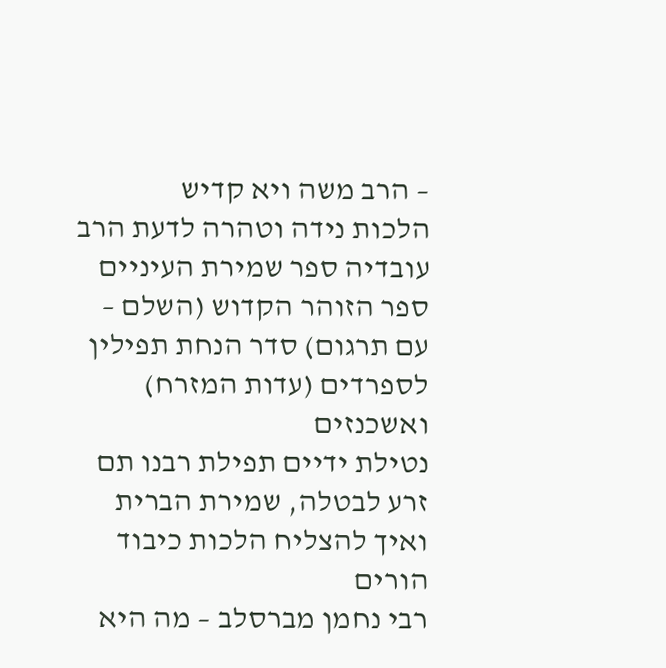– הרב משה ויא קדיש
הלכות נידה וטהרה לדעת הרב עובדיה ספר שמירת העיניים
ספר הזוהר הקדוש (השלם – עם תרגום) סדר הנחת תפילין לספרדים (עדות המזרח) ואשכנזים
נטילת ידיים תפילת רבנו תם
זרע לבטלה, שמירת הברית ואיך להצליח הלכות כיבוד הורים
רבי נחמן מברסלב – מה היא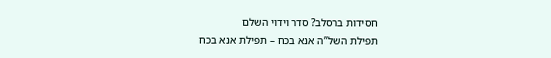חסידות ברסלב? סדר וידוי השלם
תפילת השל”ה אנא בכח – תפילת אנא בכח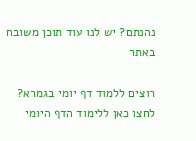נהנתם? יש לנו עוד תוכן משובח באתר

רוצים ללמוד דף יומי בגמרא? לחצו כאן ללימוד הדף היומי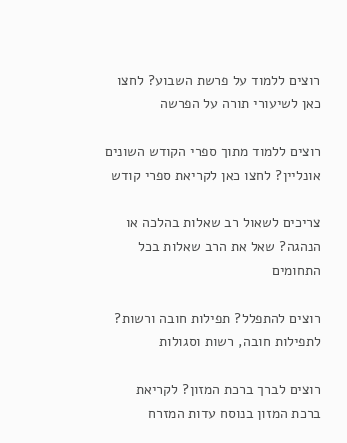רוצים ללמוד על פרשת השבוע? לחצו כאן לשיעורי תורה על הפרשה

רוצים ללמוד מתוך ספרי הקודש השונים אונליין? לחצו כאן לקריאת ספרי קודש

צריכים לשאול רב שאלות בהלכה או הנהגה? שאל את הרב שאלות בכל התחומים

רוצים להתפלל? תפילות חובה ורשות? לתפילות חובה, רשות וסגולות

רוצים לברך ברכת המזון? לקריאת ברכת המזון בנוסח עדות המזרח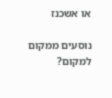או אשכנז

נוסעים ממקום למקום?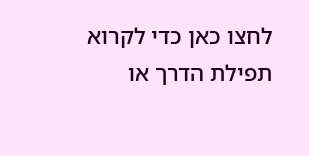לחצו כאן כדי לקרוא תפילת הדרך או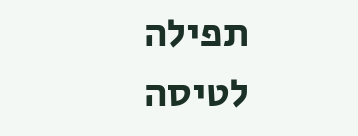תפילה לטיסה